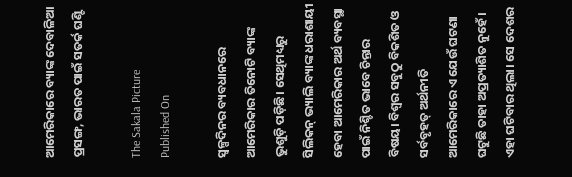ଆମେରିକାରେ ବ୍ୟାଙ୍କ ଦେବାଳିଆ ପ୍ରସଙ୍ଗ, ଭାରତ ପାଇଁ ସତର୍କ ଘଣ୍ଟି

The Sakala Picture
Published On

ସ୍ୱଳ୍ପଦିନର ବ୍ୟବଧାନରେ ଆମେରିକାର ତିନୋଟି ବ୍ୟାଙ୍କ ଭୁଶୁଡ଼ି ପଡ଼ିଛି। ସେଥିମଧ୍ୟରୁ ସିଲିକନ୍‌‌ ଭ୍ୟାଲି ବ୍ୟାଙ୍କ ଧରାଶାୟୀ ହେବା ଆମେରିକାର ଅର୍ଥ ବ୍ୟବସ୍ଥା ପାଇଁ ନିଶ୍ଚିତ ଭାବେ ଚିନ୍ତାର ବିଷୟ। ବିଶ୍ୱର ସବୁଠୁ ବିକଶିତ ଓ ସର୍ବବୃହତ୍‌‌ ଅର୍ଥନୀତି ଆମେରିକାରେ ଏ ଯେଉଁ ଘଟଣା ଘଟୁଛି ତାହା ଅପ୍ରତ୍ୟାଶିତ ନୁହେଁ। ଏହା ଘଟିବାର ଥିଲା। ସେ ଦେଶର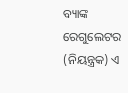ବ୍ୟାଙ୍କ ରେଗୁଲେଟର (ନିୟନ୍ତ୍ରକ) ଏ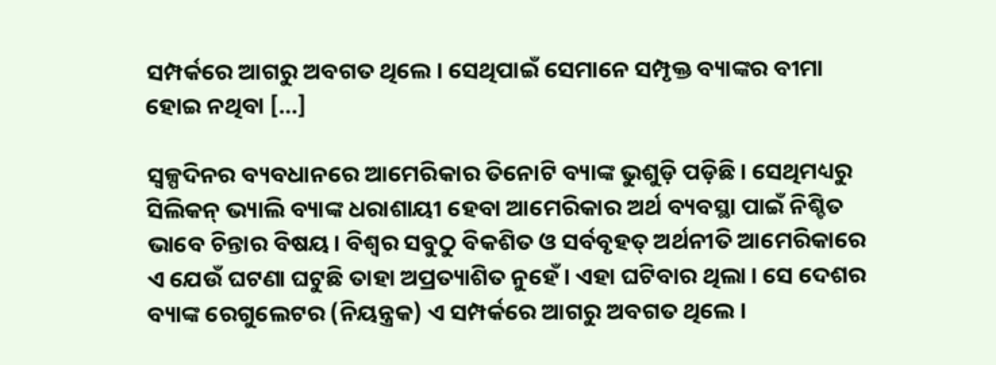ସମ୍ପର୍କରେ ଆଗରୁ ଅବଗତ ଥିଲେ। ସେଥିପାଇଁ ସେମାନେ ସମ୍ପୃକ୍ତ ବ୍ୟାଙ୍କର ବୀମା ହୋଇ ନଥିବା […]

ସ୍ୱଳ୍ପଦିନର ବ୍ୟବଧାନରେ ଆମେରିକାର ତିନୋଟି ବ୍ୟାଙ୍କ ଭୁଶୁଡ଼ି ପଡ଼ିଛି। ସେଥିମଧ୍ୟରୁ ସିଲିକନ୍‌‌ ଭ୍ୟାଲି ବ୍ୟାଙ୍କ ଧରାଶାୟୀ ହେବା ଆମେରିକାର ଅର୍ଥ ବ୍ୟବସ୍ଥା ପାଇଁ ନିଶ୍ଚିତ ଭାବେ ଚିନ୍ତାର ବିଷୟ। ବିଶ୍ୱର ସବୁଠୁ ବିକଶିତ ଓ ସର୍ବବୃହତ୍‌‌ ଅର୍ଥନୀତି ଆମେରିକାରେ ଏ ଯେଉଁ ଘଟଣା ଘଟୁଛି ତାହା ଅପ୍ରତ୍ୟାଶିତ ନୁହେଁ। ଏହା ଘଟିବାର ଥିଲା। ସେ ଦେଶର ବ୍ୟାଙ୍କ ରେଗୁଲେଟର (ନିୟନ୍ତ୍ରକ) ଏ ସମ୍ପର୍କରେ ଆଗରୁ ଅବଗତ ଥିଲେ।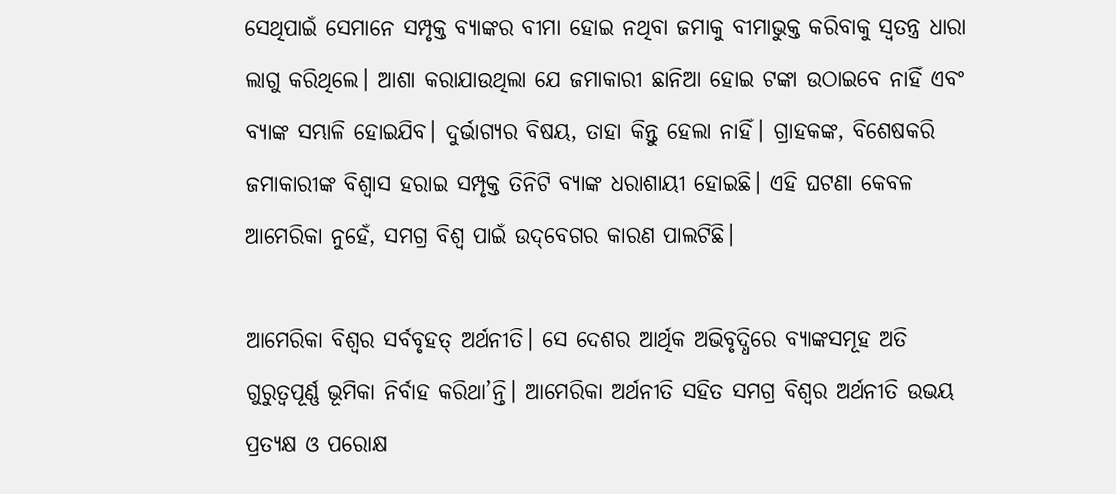ସେଥିପାଇଁ ସେମାନେ ସମ୍ପୃକ୍ତ ବ୍ୟାଙ୍କର ବୀମା ହୋଇ ନଥିବା ଜମାକୁ ବୀମାଭୁକ୍ତ କରିବାକୁ ସ୍ୱତନ୍ତ୍ର ଧାରା ଲାଗୁ କରିଥିଲେ। ଆଶା କରାଯାଉଥିଲା ଯେ ଜମାକାରୀ ଛାନିଆ ହୋଇ ଟଙ୍କା ଉଠାଇବେ ନାହିଁ ଏବଂ ବ୍ୟାଙ୍କ ସମ୍ଭାଳି ହୋଇଯିବ। ଦୁର୍ଭାଗ୍ୟର ବିଷୟ, ତାହା କିନ୍ତୁ ହେଲା ନାହିଁ। ଗ୍ରାହକଙ୍କ, ବିଶେଷକରି ଜମାକାରୀଙ୍କ ବିଶ୍ୱାସ ହରାଇ ସମ୍ପୃକ୍ତ ତିନିଟି ବ୍ୟାଙ୍କ ଧରାଶାୟୀ ହୋଇଛି। ଏହି ଘଟଣା କେବଳ ଆମେରିକା ନୁହେଁ, ସମଗ୍ର ବିଶ୍ୱ ପାଇଁ ଉଦ୍‌‌ବେଗର କାରଣ ପାଲଟିଛି।

ଆମେରିକା ବିଶ୍ୱର ସର୍ବବୃହତ୍‌‌ ଅର୍ଥନୀତି। ସେ ଦେଶର ଆର୍ଥିକ ଅଭିବୃଦ୍ଧିରେ ବ୍ୟାଙ୍କସମୂହ ଅତି ଗୁରୁତ୍ୱପୂର୍ଣ୍ଣ ଭୂମିକା ନିର୍ବାହ କରିଥା’ନ୍ତି। ଆମେରିକା ଅର୍ଥନୀତି ସହିତ ସମଗ୍ର ବିଶ୍ୱର ଅର୍ଥନୀତି ଉଭୟ ପ୍ରତ୍ୟକ୍ଷ ଓ ପରୋକ୍ଷ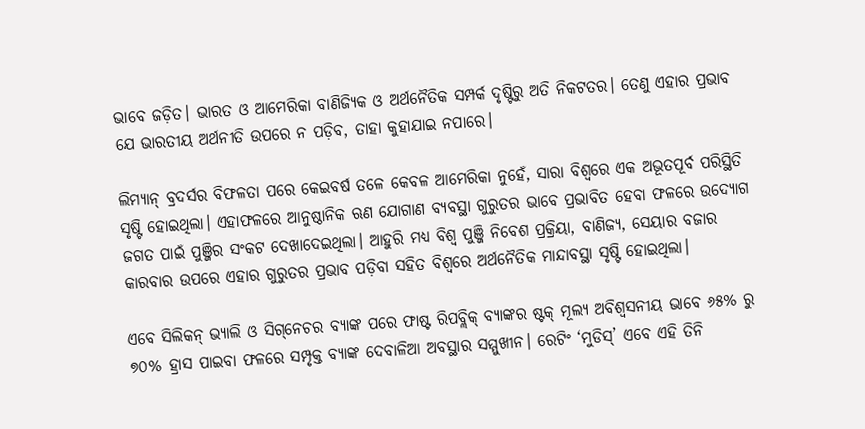ଭାବେ ଜଡ଼ିତ। ଭାରତ ଓ ଆମେରିକା ବାଣିଜ୍ୟିକ ଓ ଅର୍ଥନୈତିକ ସମ୍ପର୍କ ଦୃଷ୍ଟିରୁ ଅତି ନିକଟତର। ତେଣୁ ଏହାର ପ୍ରଭାବ ଯେ ଭାରତୀୟ ଅର୍ଥନୀତି ଉପରେ ନ ପଡ଼ିବ, ତାହା କୁହାଯାଇ ନପାରେ।

ଲିମ୍ୟାନ୍‌‌ ବ୍ରଦର୍ସର ବିଫଳତା ପରେ କେଇବର୍ଷ ତଳେ କେବଳ ଆମେରିକା ନୁହେଁ, ସାରା ବିଶ୍ୱରେ ଏକ ଅଭୂତପୂର୍ବ ପରିସ୍ଥିତି ସୃଷ୍ଟି ହୋଇଥିଲା। ଏହାଫଳରେ ଆନୁଷ୍ଠାନିକ ଋଣ ଯୋଗାଣ ବ୍ୟବସ୍ଥା ଗୁରୁତର ଭାବେ ପ୍ରଭାବିତ ହେବା ଫଳରେ ଉଦ୍ୟୋଗ ଜଗତ ପାଇଁ ପୁଞ୍ଜିର ସଂକଟ ଦେଖାଦେଇଥିଲା। ଆହୁରି ମଧ୍ୟ ବିଶ୍ୱ ପୁଞ୍ଜି ନିବେଶ ପ୍ରକ୍ରିୟା, ବାଣିଜ୍ୟ, ସେୟାର ବଜାର କାରବାର ଉପରେ ଏହାର ଗୁରୁତର ପ୍ରଭାବ ପଡ଼ିବା ସହିତ ବିଶ୍ୱରେ ଅର୍ଥନୈତିକ ମାନ୍ଦାବସ୍ଥା ସୃଷ୍ଟି ହୋଇଥିଲା।

ଏବେ ସିଲିକନ୍‌‌ ଭ୍ୟାଲି ଓ ସିଗ୍‌‌ନେଚର ବ୍ୟାଙ୍କ ପରେ ଫାଷ୍ଟ ରିପବ୍ଲିକ୍‌‌ ବ୍ୟାଙ୍କର ଷ୍ଟକ୍‌‌ ମୂଲ୍ୟ ଅବିଶ୍ୱସନୀୟ ଭାବେ ୬୫% ରୁ ୭୦% ହ୍ରାସ ପାଇବା ଫଳରେ ସମ୍ପୃକ୍ତ ବ୍ୟାଙ୍କ ଦେବାଳିଆ ଅବସ୍ଥାର ସମ୍ମୁଖୀନ। ରେଟିଂ ‘ମୁଡିସ୍‌‌’ ଏବେ ଏହି ତିନି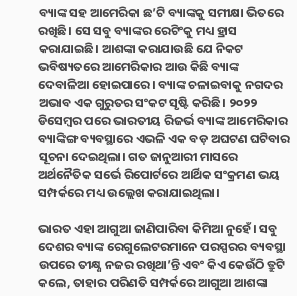ବ୍ୟାଙ୍କ ସହ ଆମେରିକା ଛ’ଟି ବ୍ୟାଙ୍କକୁ ସମୀକ୍ଷା ଭିତରେ ରଖିଛି। ସେ ସବୁ ବ୍ୟାଙ୍କର ରେଟିଂକୁ ମଧ୍ୟ ହ୍ରାସ କରାଯାଇଛି। ଆଶଙ୍କା କରାଯାଉଛି ଯେ ନିକଟ ଭବିଷ୍ୟତରେ ଆମେରିକାର ଆଉ କିଛି ବ୍ୟାଙ୍କ ଦେବାଳିଆ ହୋଇପାରେ। ବ୍ୟାଙ୍କ ଚଳାଇବାକୁ ନଗଦର ଅଭାବ ଏକ ଗୁରୁତର ସଂକଟ ସୃଷ୍ଟି କରିଛି। ୨୦୨୨ ଡିସେମ୍ବର ପରେ ଭାରତୀୟ ରିଜର୍ଭ ବ୍ୟାଙ୍କ ଆମେରିକାର ବ୍ୟାଙ୍କିଙ୍ଗ ବ୍ୟବସ୍ଥାରେ ଏଭଳି ଏକ ବଡ଼ ଅଘଟଣ ଘଟିବାର ସୂଚନା ଦେଇଥିଲା। ଗତ ଜାନୁଆରୀ ମାସରେ ଅର୍ଥନୈତିକ ସର୍ଭେ ରିପୋର୍ଟରେ ଆର୍ଥିକ ସଂକ୍ରମଣ ଭୟ ସମ୍ପର୍କରେ ମଧ୍ୟ ଉଲ୍ଲେଖ କରାଯାଇଥିଲା।

ଭାରତ ଏହା ଆଗୁଆ ଜାଣିପାରିବା କିମିଆ ନୁହେଁ। ସବୁ ଦେଶର ବ୍ୟାଙ୍କ ରେଗୁଲେଟରମାନେ ପରସ୍ପରର ବ୍ୟବସ୍ଥା ଉପରେ ତୀକ୍ଷ୍ଣ ନଜର ରଖିଥା’ନ୍ତି ଏବଂ କିଏ କେଉଁଠି ତ୍ରୁଟି କଲେ, ତାହାର ପରିଣତି ସମ୍ପର୍କରେ ଆଗୁଆ ଆଶଙ୍କା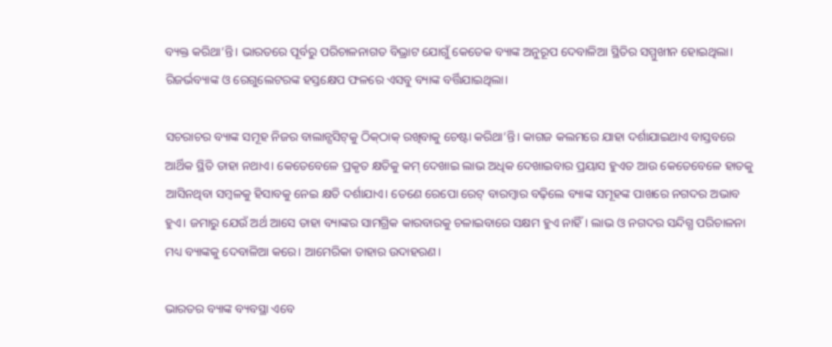ବ୍ୟକ୍ତ କରିଥା’ନ୍ତି। ଭାରତରେ ପୂର୍ବରୁ ପରିଚାଳନାଗତ ବିଭ୍ରାଟ ଯୋଗୁଁ କେତେକ ବ୍ୟାଙ୍କ ଅନୁରୂପ ଦେବାଳିଆ ସ୍ଥିତିର ସମ୍ମୁଖୀନ ହୋଇଥିଲା। ରିଜର୍ଭବ୍ୟାଙ୍କ ଓ ରେଗୁଲେଟରଙ୍କ ହସ୍ତକ୍ଷେପ ଫଳରେ ଏସବୁ ବ୍ୟାଙ୍କ ବର୍ତ୍ତିଯାଇଥିଲା।

ସଚରାଚର ବ୍ୟାଙ୍କ ସମୂହ ନିଜର ବାଲାନ୍ସସିଟ୍‌‌କୁ ଠିକ୍‌‌ଠାକ୍‌‌ ରଖିବାକୁ ଚେଷ୍ଟା କରିଥା’ନ୍ତି। କାଗଜ କଲମରେ ଯାହା ଦର୍ଶାଯାଇଥାଏ ବାସ୍ତବରେ ଆର୍ଥିକ ସ୍ଥିତି ତାହା ନଥାଏ। କେତେବେଳେ ପ୍ରକୃତ କ୍ଷତିକୁ କମ୍‌‌ ଦେଖାଇ ଲାଭ ଅଧିକ ଦେଖାଇବାର ପ୍ରୟାସ ହୁଏତ ଆଉ କେତେବେଳେ ହାତକୁ ଆସିନଥିବା ସମ୍ବଳକୁ ହିସାବକୁ ନେଇ କ୍ଷତି ଦର୍ଶାଯାଏ। ତେଣେ ରେପୋ ରେଟ୍‌‌ ବାରମ୍ବାର ବଢ଼ିଲେ ବ୍ୟାଙ୍କ ସମୂହଙ୍କ ପାଖରେ ନଗଦର ଅଭାବ ହୁଏ। ଜମାରୁ ଯେଉଁ ଅର୍ଥ ଆସେ ତାହା ବ୍ୟାଙ୍କର ସାମଗ୍ରିକ କାରବାରକୁ ଚଳାଇବାରେ ସକ୍ଷମ ହୁଏ ନାହିଁ। ଲାଭ ଓ ନଗଦର ସନ୍ଦିଗ୍ଧ ପରିଚାଳନା ମଧ୍ୟ ବ୍ୟାଙ୍କକୁ ଦେବାଳିଆ କରେ। ଆମେରିକା ତାହାର ଉଦାହରଣ।

ଭାରତର ବ୍ୟାଙ୍କ ବ୍ୟବସ୍ଥା ଏବେ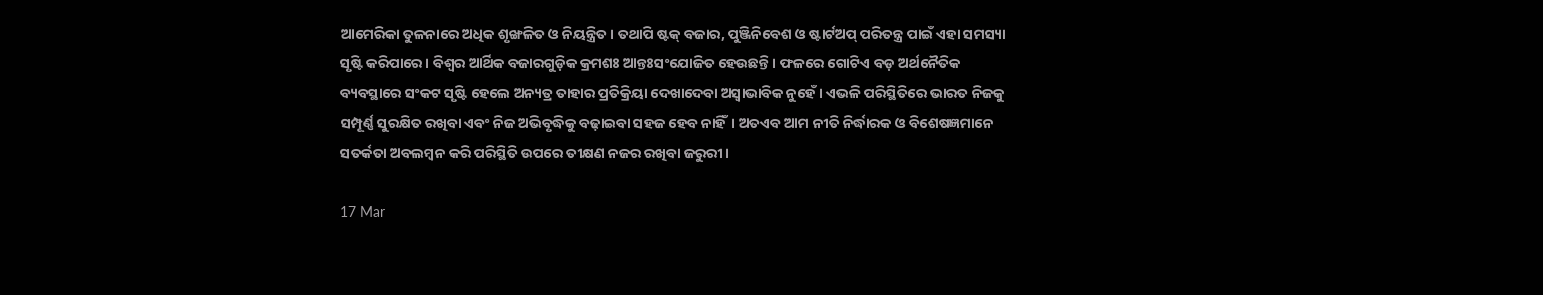ଆମେରିକା ତୁଳନାରେ ଅଧିକ ଶୃଙ୍ଖଳିତ ଓ ନିୟନ୍ତ୍ରିତ। ତଥାପି ଷ୍ଟକ୍‌‌ ବଜାର, ପୁଞ୍ଜିନିବେଶ ଓ ଷ୍ଟାର୍ଟଅପ୍‌‌ ପରିତନ୍ତ୍ର ପାଇଁ ଏହା ସମସ୍ୟା ସୃଷ୍ଟି କରିପାରେ। ବିଶ୍ୱର ଆର୍ଥିକ ବଜାରଗୁଡ଼ିକ କ୍ରମଶଃ ଆନ୍ତଃସଂଯୋଜିତ ହେଉଛନ୍ତି। ଫଳରେ ଗୋଟିଏ ବଡ଼ ଅର୍ଥନୈତିକ ବ୍ୟବସ୍ଥାରେ ସଂକଟ ସୃଷ୍ଟି ହେଲେ ଅନ୍ୟତ୍ର ତାହାର ପ୍ରତିକ୍ରିୟା ଦେଖାଦେବା ଅସ୍ୱାଭାବିକ ନୁହେଁ। ଏଭଳି ପରିସ୍ଥିତିରେ ଭାରତ ନିଜକୁ ସମ୍ପୂର୍ଣ୍ଣ ସୁରକ୍ଷିତ ରଖିବା ଏବଂ ନିଜ ଅଭିବୃଦ୍ଧିକୁ ବଢ଼ାଇବା ସହଜ ହେବ ନାହିଁ। ଅତଏବ ଆମ ନୀତି ନିର୍ଦ୍ଧାରକ ଓ ବିଶେଷଜ୍ଞମାନେ ସତର୍କତା ଅବଲମ୍ବନ କରି ପରିସ୍ଥିତି ଉପରେ ତୀକ୍ଷଣ ନଜର ରଖିବା ଜରୁରୀ।

17 Mar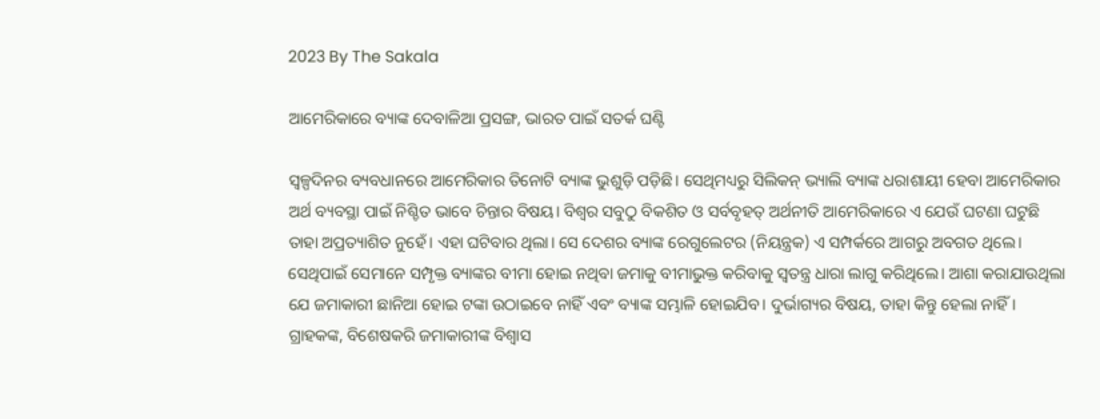2023 By The Sakala

ଆମେରିକାରେ ବ୍ୟାଙ୍କ ଦେବାଳିଆ ପ୍ରସଙ୍ଗ, ଭାରତ ପାଇଁ ସତର୍କ ଘଣ୍ଟି

ସ୍ୱଳ୍ପଦିନର ବ୍ୟବଧାନରେ ଆମେରିକାର ତିନୋଟି ବ୍ୟାଙ୍କ ଭୁଶୁଡ଼ି ପଡ଼ିଛି। ସେଥିମଧ୍ୟରୁ ସିଲିକନ୍‌‌ ଭ୍ୟାଲି ବ୍ୟାଙ୍କ ଧରାଶାୟୀ ହେବା ଆମେରିକାର ଅର୍ଥ ବ୍ୟବସ୍ଥା ପାଇଁ ନିଶ୍ଚିତ ଭାବେ ଚିନ୍ତାର ବିଷୟ। ବିଶ୍ୱର ସବୁଠୁ ବିକଶିତ ଓ ସର୍ବବୃହତ୍‌‌ ଅର୍ଥନୀତି ଆମେରିକାରେ ଏ ଯେଉଁ ଘଟଣା ଘଟୁଛି ତାହା ଅପ୍ରତ୍ୟାଶିତ ନୁହେଁ। ଏହା ଘଟିବାର ଥିଲା। ସେ ଦେଶର ବ୍ୟାଙ୍କ ରେଗୁଲେଟର (ନିୟନ୍ତ୍ରକ) ଏ ସମ୍ପର୍କରେ ଆଗରୁ ଅବଗତ ଥିଲେ। ସେଥିପାଇଁ ସେମାନେ ସମ୍ପୃକ୍ତ ବ୍ୟାଙ୍କର ବୀମା ହୋଇ ନଥିବା ଜମାକୁ ବୀମାଭୁକ୍ତ କରିବାକୁ ସ୍ୱତନ୍ତ୍ର ଧାରା ଲାଗୁ କରିଥିଲେ। ଆଶା କରାଯାଉଥିଲା ଯେ ଜମାକାରୀ ଛାନିଆ ହୋଇ ଟଙ୍କା ଉଠାଇବେ ନାହିଁ ଏବଂ ବ୍ୟାଙ୍କ ସମ୍ଭାଳି ହୋଇଯିବ। ଦୁର୍ଭାଗ୍ୟର ବିଷୟ, ତାହା କିନ୍ତୁ ହେଲା ନାହିଁ। ଗ୍ରାହକଙ୍କ, ବିଶେଷକରି ଜମାକାରୀଙ୍କ ବିଶ୍ୱାସ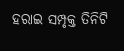ହରାଇ ସମ୍ପୃକ୍ତ ତିନିଟି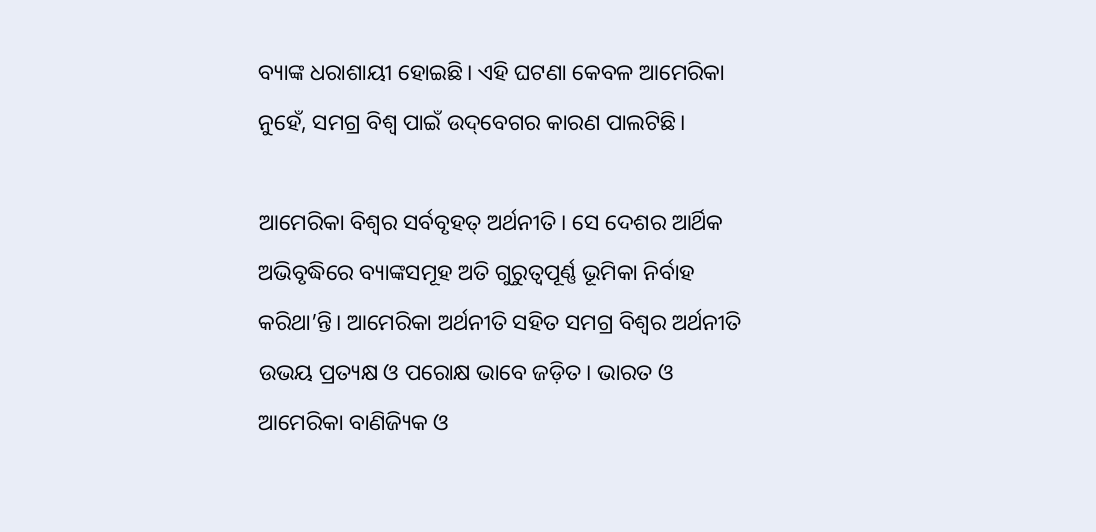ବ୍ୟାଙ୍କ ଧରାଶାୟୀ ହୋଇଛି। ଏହି ଘଟଣା କେବଳ ଆମେରିକା ନୁହେଁ, ସମଗ୍ର ବିଶ୍ୱ ପାଇଁ ଉଦ୍‌‌ବେଗର କାରଣ ପାଲଟିଛି।

ଆମେରିକା ବିଶ୍ୱର ସର୍ବବୃହତ୍‌‌ ଅର୍ଥନୀତି। ସେ ଦେଶର ଆର୍ଥିକ ଅଭିବୃଦ୍ଧିରେ ବ୍ୟାଙ୍କସମୂହ ଅତି ଗୁରୁତ୍ୱପୂର୍ଣ୍ଣ ଭୂମିକା ନିର୍ବାହ କରିଥା’ନ୍ତି। ଆମେରିକା ଅର୍ଥନୀତି ସହିତ ସମଗ୍ର ବିଶ୍ୱର ଅର୍ଥନୀତି ଉଭୟ ପ୍ରତ୍ୟକ୍ଷ ଓ ପରୋକ୍ଷ ଭାବେ ଜଡ଼ିତ। ଭାରତ ଓ ଆମେରିକା ବାଣିଜ୍ୟିକ ଓ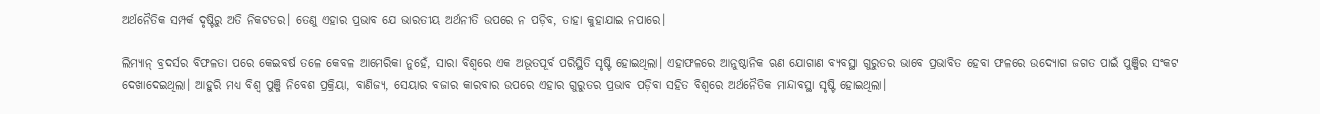ଅର୍ଥନୈତିକ ସମ୍ପର୍କ ଦୃଷ୍ଟିରୁ ଅତି ନିକଟତର। ତେଣୁ ଏହାର ପ୍ରଭାବ ଯେ ଭାରତୀୟ ଅର୍ଥନୀତି ଉପରେ ନ ପଡ଼ିବ, ତାହା କୁହାଯାଇ ନପାରେ।

ଲିମ୍ୟାନ୍‌‌ ବ୍ରଦର୍ସର ବିଫଳତା ପରେ କେଇବର୍ଷ ତଳେ କେବଳ ଆମେରିକା ନୁହେଁ, ସାରା ବିଶ୍ୱରେ ଏକ ଅଭୂତପୂର୍ବ ପରିସ୍ଥିତି ସୃଷ୍ଟି ହୋଇଥିଲା। ଏହାଫଳରେ ଆନୁଷ୍ଠାନିକ ଋଣ ଯୋଗାଣ ବ୍ୟବସ୍ଥା ଗୁରୁତର ଭାବେ ପ୍ରଭାବିତ ହେବା ଫଳରେ ଉଦ୍ୟୋଗ ଜଗତ ପାଇଁ ପୁଞ୍ଜିର ସଂକଟ ଦେଖାଦେଇଥିଲା। ଆହୁରି ମଧ୍ୟ ବିଶ୍ୱ ପୁଞ୍ଜି ନିବେଶ ପ୍ରକ୍ରିୟା, ବାଣିଜ୍ୟ, ସେୟାର ବଜାର କାରବାର ଉପରେ ଏହାର ଗୁରୁତର ପ୍ରଭାବ ପଡ଼ିବା ସହିତ ବିଶ୍ୱରେ ଅର୍ଥନୈତିକ ମାନ୍ଦାବସ୍ଥା ସୃଷ୍ଟି ହୋଇଥିଲା।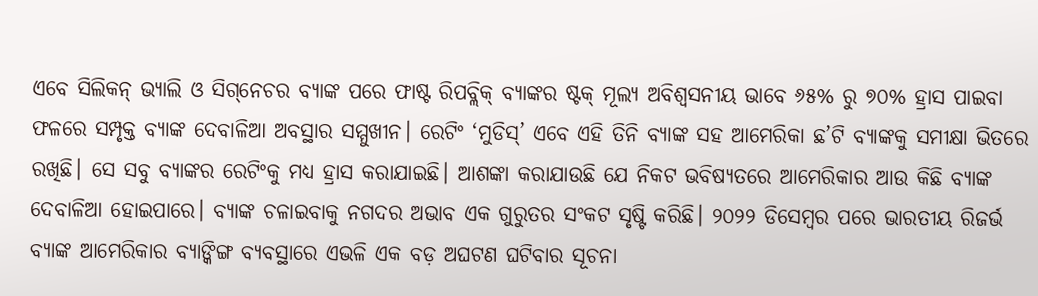ଏବେ ସିଲିକନ୍‌‌ ଭ୍ୟାଲି ଓ ସିଗ୍‌‌ନେଚର ବ୍ୟାଙ୍କ ପରେ ଫାଷ୍ଟ ରିପବ୍ଲିକ୍‌‌ ବ୍ୟାଙ୍କର ଷ୍ଟକ୍‌‌ ମୂଲ୍ୟ ଅବିଶ୍ୱସନୀୟ ଭାବେ ୬୫% ରୁ ୭୦% ହ୍ରାସ ପାଇବା ଫଳରେ ସମ୍ପୃକ୍ତ ବ୍ୟାଙ୍କ ଦେବାଳିଆ ଅବସ୍ଥାର ସମ୍ମୁଖୀନ। ରେଟିଂ ‘ମୁଡିସ୍‌‌’ ଏବେ ଏହି ତିନି ବ୍ୟାଙ୍କ ସହ ଆମେରିକା ଛ’ଟି ବ୍ୟାଙ୍କକୁ ସମୀକ୍ଷା ଭିତରେ ରଖିଛି। ସେ ସବୁ ବ୍ୟାଙ୍କର ରେଟିଂକୁ ମଧ୍ୟ ହ୍ରାସ କରାଯାଇଛି। ଆଶଙ୍କା କରାଯାଉଛି ଯେ ନିକଟ ଭବିଷ୍ୟତରେ ଆମେରିକାର ଆଉ କିଛି ବ୍ୟାଙ୍କ ଦେବାଳିଆ ହୋଇପାରେ। ବ୍ୟାଙ୍କ ଚଳାଇବାକୁ ନଗଦର ଅଭାବ ଏକ ଗୁରୁତର ସଂକଟ ସୃଷ୍ଟି କରିଛି। ୨୦୨୨ ଡିସେମ୍ବର ପରେ ଭାରତୀୟ ରିଜର୍ଭ ବ୍ୟାଙ୍କ ଆମେରିକାର ବ୍ୟାଙ୍କିଙ୍ଗ ବ୍ୟବସ୍ଥାରେ ଏଭଳି ଏକ ବଡ଼ ଅଘଟଣ ଘଟିବାର ସୂଚନା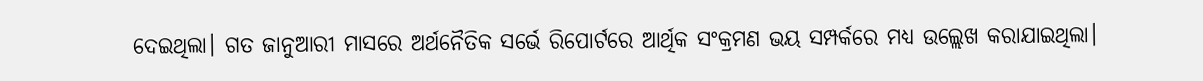ଦେଇଥିଲା। ଗତ ଜାନୁଆରୀ ମାସରେ ଅର୍ଥନୈତିକ ସର୍ଭେ ରିପୋର୍ଟରେ ଆର୍ଥିକ ସଂକ୍ରମଣ ଭୟ ସମ୍ପର୍କରେ ମଧ୍ୟ ଉଲ୍ଲେଖ କରାଯାଇଥିଲା।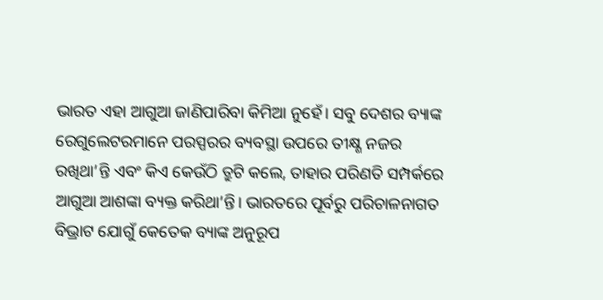ଭାରତ ଏହା ଆଗୁଆ ଜାଣିପାରିବା କିମିଆ ନୁହେଁ। ସବୁ ଦେଶର ବ୍ୟାଙ୍କ ରେଗୁଲେଟରମାନେ ପରସ୍ପରର ବ୍ୟବସ୍ଥା ଉପରେ ତୀକ୍ଷ୍ଣ ନଜର ରଖିଥା’ନ୍ତି ଏବଂ କିଏ କେଉଁଠି ତ୍ରୁଟି କଲେ, ତାହାର ପରିଣତି ସମ୍ପର୍କରେ ଆଗୁଆ ଆଶଙ୍କା ବ୍ୟକ୍ତ କରିଥା’ନ୍ତି। ଭାରତରେ ପୂର୍ବରୁ ପରିଚାଳନାଗତ ବିଭ୍ରାଟ ଯୋଗୁଁ କେତେକ ବ୍ୟାଙ୍କ ଅନୁରୂପ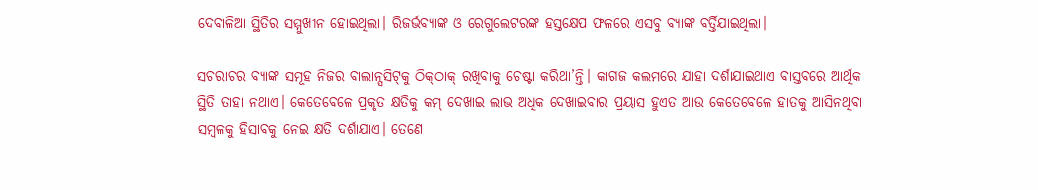ଦେବାଳିଆ ସ୍ଥିତିର ସମ୍ମୁଖୀନ ହୋଇଥିଲା। ରିଜର୍ଭବ୍ୟାଙ୍କ ଓ ରେଗୁଲେଟରଙ୍କ ହସ୍ତକ୍ଷେପ ଫଳରେ ଏସବୁ ବ୍ୟାଙ୍କ ବର୍ତ୍ତିଯାଇଥିଲା।

ସଚରାଚର ବ୍ୟାଙ୍କ ସମୂହ ନିଜର ବାଲାନ୍ସସିଟ୍‌‌କୁ ଠିକ୍‌‌ଠାକ୍‌‌ ରଖିବାକୁ ଚେଷ୍ଟା କରିଥା’ନ୍ତି। କାଗଜ କଲମରେ ଯାହା ଦର୍ଶାଯାଇଥାଏ ବାସ୍ତବରେ ଆର୍ଥିକ ସ୍ଥିତି ତାହା ନଥାଏ। କେତେବେଳେ ପ୍ରକୃତ କ୍ଷତିକୁ କମ୍‌‌ ଦେଖାଇ ଲାଭ ଅଧିକ ଦେଖାଇବାର ପ୍ରୟାସ ହୁଏତ ଆଉ କେତେବେଳେ ହାତକୁ ଆସିନଥିବା ସମ୍ବଳକୁ ହିସାବକୁ ନେଇ କ୍ଷତି ଦର୍ଶାଯାଏ। ତେଣେ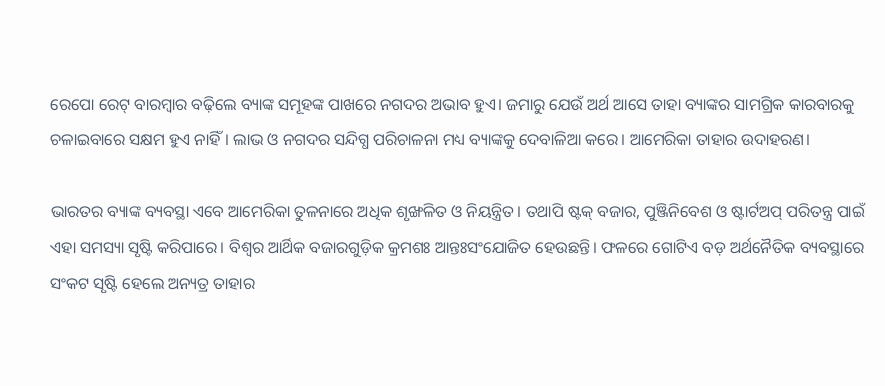ରେପୋ ରେଟ୍‌‌ ବାରମ୍ବାର ବଢ଼ିଲେ ବ୍ୟାଙ୍କ ସମୂହଙ୍କ ପାଖରେ ନଗଦର ଅଭାବ ହୁଏ। ଜମାରୁ ଯେଉଁ ଅର୍ଥ ଆସେ ତାହା ବ୍ୟାଙ୍କର ସାମଗ୍ରିକ କାରବାରକୁ ଚଳାଇବାରେ ସକ୍ଷମ ହୁଏ ନାହିଁ। ଲାଭ ଓ ନଗଦର ସନ୍ଦିଗ୍ଧ ପରିଚାଳନା ମଧ୍ୟ ବ୍ୟାଙ୍କକୁ ଦେବାଳିଆ କରେ। ଆମେରିକା ତାହାର ଉଦାହରଣ।

ଭାରତର ବ୍ୟାଙ୍କ ବ୍ୟବସ୍ଥା ଏବେ ଆମେରିକା ତୁଳନାରେ ଅଧିକ ଶୃଙ୍ଖଳିତ ଓ ନିୟନ୍ତ୍ରିତ। ତଥାପି ଷ୍ଟକ୍‌‌ ବଜାର, ପୁଞ୍ଜିନିବେଶ ଓ ଷ୍ଟାର୍ଟଅପ୍‌‌ ପରିତନ୍ତ୍ର ପାଇଁ ଏହା ସମସ୍ୟା ସୃଷ୍ଟି କରିପାରେ। ବିଶ୍ୱର ଆର୍ଥିକ ବଜାରଗୁଡ଼ିକ କ୍ରମଶଃ ଆନ୍ତଃସଂଯୋଜିତ ହେଉଛନ୍ତି। ଫଳରେ ଗୋଟିଏ ବଡ଼ ଅର୍ଥନୈତିକ ବ୍ୟବସ୍ଥାରେ ସଂକଟ ସୃଷ୍ଟି ହେଲେ ଅନ୍ୟତ୍ର ତାହାର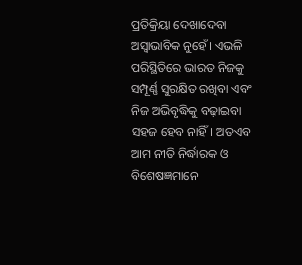ପ୍ରତିକ୍ରିୟା ଦେଖାଦେବା ଅସ୍ୱାଭାବିକ ନୁହେଁ। ଏଭଳି ପରିସ୍ଥିତିରେ ଭାରତ ନିଜକୁ ସମ୍ପୂର୍ଣ୍ଣ ସୁରକ୍ଷିତ ରଖିବା ଏବଂ ନିଜ ଅଭିବୃଦ୍ଧିକୁ ବଢ଼ାଇବା ସହଜ ହେବ ନାହିଁ। ଅତଏବ ଆମ ନୀତି ନିର୍ଦ୍ଧାରକ ଓ ବିଶେଷଜ୍ଞମାନେ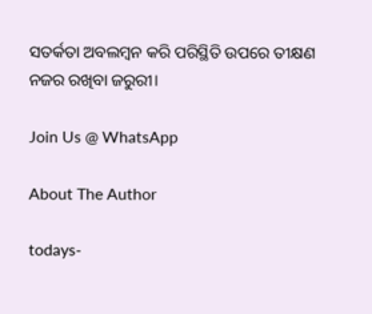ସତର୍କତା ଅବଲମ୍ବନ କରି ପରିସ୍ଥିତି ଉପରେ ତୀକ୍ଷଣ ନଜର ରଖିବା ଜରୁରୀ।

Join Us @ WhatsApp

About The Author

todays-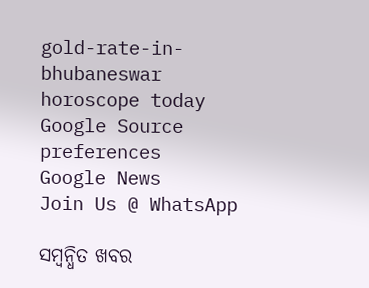gold-rate-in-bhubaneswar
horoscope today
Google Source preferences
Google News
Join Us @ WhatsApp

ସମ୍ବନ୍ଧିତ ଖବର